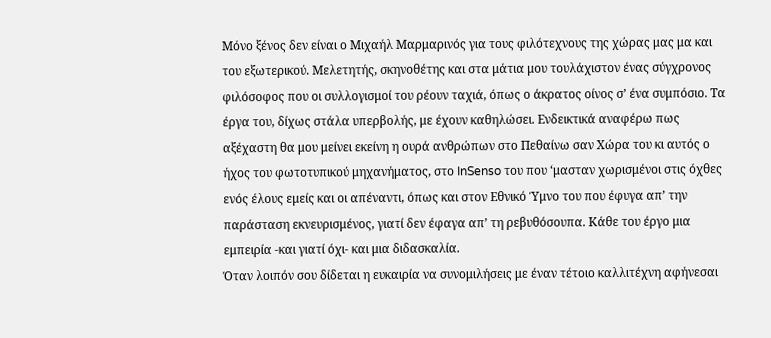Μόνο ξένος δεν είναι ο Μιχαήλ Μαρμαρινός για τους φιλότεχνους της χώρας μας μα και του εξωτερικού. Μελετητής, σκηνοθέτης και στα μάτια μου τουλάχιστον ένας σύγχρονος φιλόσοφος που οι συλλογισμοί του ρέουν ταχιά, όπως ο άκρατος οίνος σ’ ένα συμπόσιο. Τα έργα του, δίχως στάλα υπερβολής, με έχουν καθηλώσει. Ενδεικτικά αναφέρω πως αξέχαστη θα μου μείνει εκείνη η ουρά ανθρώπων στο Πεθαίνω σαν Χώρα του κι αυτός ο ήχος του φωτοτυπικού μηχανήματος, στο InSenso του που ‘μασταν χωρισμένοι στις όχθες ενός έλους εμείς και οι απέναντι, όπως και στον Εθνικό Ύμνο του που έφυγα απ’ την παράσταση εκνευρισμένος, γιατί δεν έφαγα απ’ τη ρεβυθόσουπα. Κάθε του έργο μια εμπειρία -και γιατί όχι- και μια διδασκαλία.
Όταν λοιπόν σου δίδεται η ευκαιρία να συνομιλήσεις με έναν τέτοιο καλλιτέχνη αφήνεσαι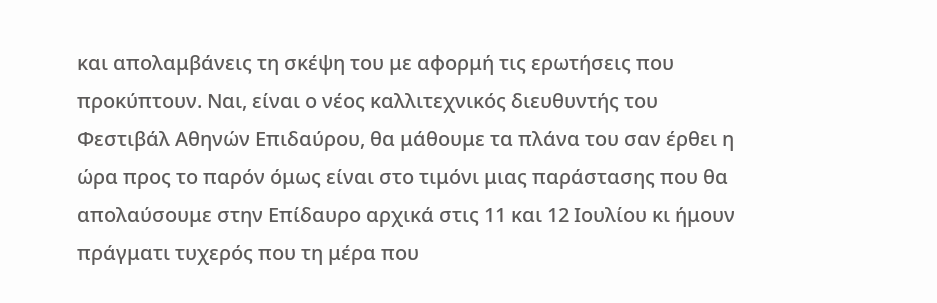και απολαμβάνεις τη σκέψη του με αφορμή τις ερωτήσεις που προκύπτουν. Ναι, είναι ο νέος καλλιτεχνικός διευθυντής του Φεστιβάλ Αθηνών Επιδαύρου, θα μάθουμε τα πλάνα του σαν έρθει η ώρα προς το παρόν όμως είναι στο τιμόνι μιας παράστασης που θα απολαύσουμε στην Επίδαυρο αρχικά στις 11 και 12 Ιουλίου κι ήμουν πράγματι τυχερός που τη μέρα που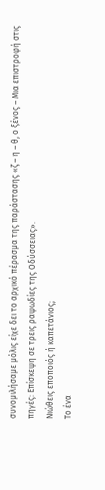συνομιλήσαμε μόλις είχε δει το αρχικό πέρασμα της παράστασης «ζ – η – θ, ο ξένος – Μια επιστροφή στις πηγές: Επίσκεψη σε τρεις ραψωδίες της Οδύσσειας».
Νιώθεις εποποιός ή καπετάνιος;
Το ένα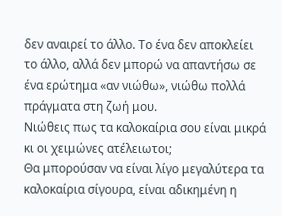δεν αναιρεί το άλλο. Το ένα δεν αποκλείει το άλλο, αλλά δεν μπορώ να απαντήσω σε ένα ερώτημα «αν νιώθω», νιώθω πολλά πράγματα στη ζωή μου.
Νιώθεις πως τα καλοκαίρια σου είναι μικρά κι οι χειμώνες ατέλειωτοι;
Θα μπορούσαν να είναι λίγο μεγαλύτερα τα καλοκαίρια σίγουρα, είναι αδικημένη η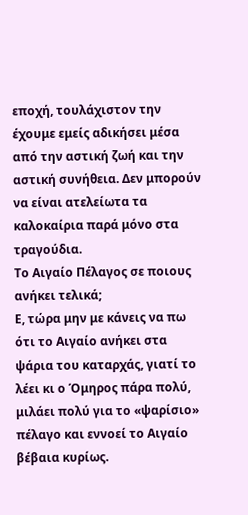εποχή, τουλάχιστον την έχουμε εμείς αδικήσει μέσα από την αστική ζωή και την αστική συνήθεια. Δεν μπορούν να είναι ατελείωτα τα καλοκαίρια παρά μόνο στα τραγούδια.
Το Αιγαίο Πέλαγος σε ποιους ανήκει τελικά;
Ε, τώρα μην με κάνεις να πω ότι το Αιγαίο ανήκει στα ψάρια του καταρχάς, γιατί το λέει κι ο Όμηρος πάρα πολύ, μιλάει πολύ για το «ψαρίσιο» πέλαγο και εννοεί το Αιγαίο βέβαια κυρίως.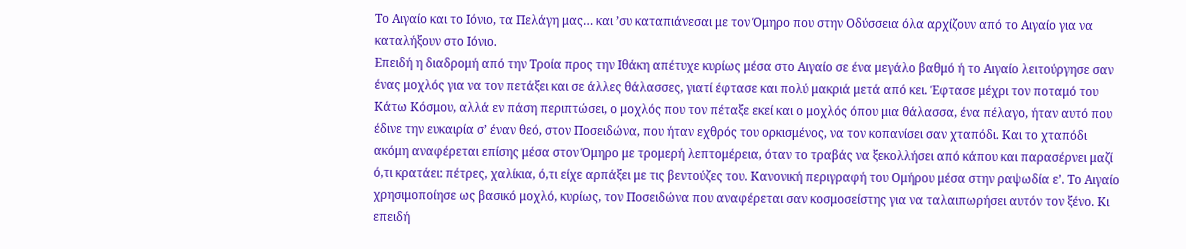Το Αιγαίο και το Ιόνιο, τα Πελάγη μας… και ’συ καταπιάνεσαι με τον Όμηρο που στην Οδύσσεια όλα αρχίζουν από το Αιγαίο για να καταλήξουν στο Ιόνιο.
Επειδή η διαδρομή από την Τροία προς την Ιθάκη απέτυχε κυρίως μέσα στο Αιγαίο σε ένα μεγάλο βαθμό ή το Αιγαίο λειτούργησε σαν ένας μοχλός για να τον πετάξει και σε άλλες θάλασσες, γιατί έφτασε και πολύ μακριά μετά από κει. Έφτασε μέχρι τον ποταμό του Κάτω Κόσμου, αλλά εν πάση περιπτώσει, ο μοχλός που τον πέταξε εκεί και ο μοχλός όπου μια θάλασσα, ένα πέλαγο, ήταν αυτό που έδινε την ευκαιρία σ’ έναν θεό, στον Ποσειδώνα, που ήταν εχθρός του ορκισμένος, να τον κοπανίσει σαν χταπόδι. Και το χταπόδι ακόμη αναφέρεται επίσης μέσα στον Όμηρο με τρομερή λεπτομέρεια, όταν το τραβάς να ξεκολλήσει από κάπου και παρασέρνει μαζί ό,τι κρατάει: πέτρες, χαλίκια, ό,τι είχε αρπάξει με τις βεντούζες του. Κανονική περιγραφή του Ομήρου μέσα στην ραψωδία ε’. Το Αιγαίο χρησιμοποίησε ως βασικό μοχλό, κυρίως, τον Ποσειδώνα που αναφέρεται σαν κοσμοσείστης για να ταλαιπωρήσει αυτόν τον ξένο. Κι επειδή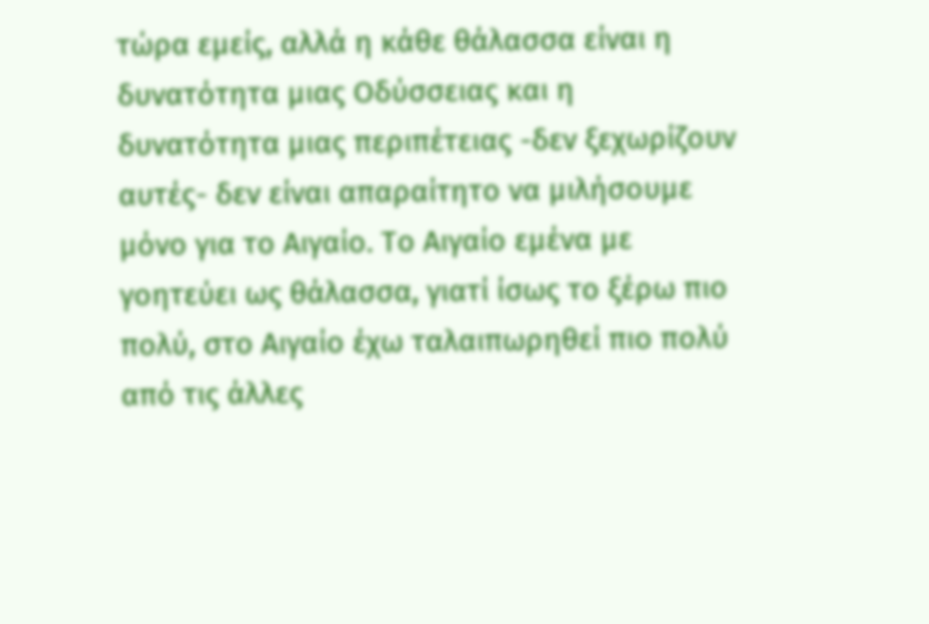τώρα εμείς, αλλά η κάθε θάλασσα είναι η δυνατότητα μιας Οδύσσειας και η δυνατότητα μιας περιπέτειας -δεν ξεχωρίζουν αυτές- δεν είναι απαραίτητο να μιλήσουμε μόνο για το Αιγαίο. Το Αιγαίο εμένα με γοητεύει ως θάλασσα, γιατί ίσως το ξέρω πιο πολύ, στο Αιγαίο έχω ταλαιπωρηθεί πιο πολύ από τις άλλες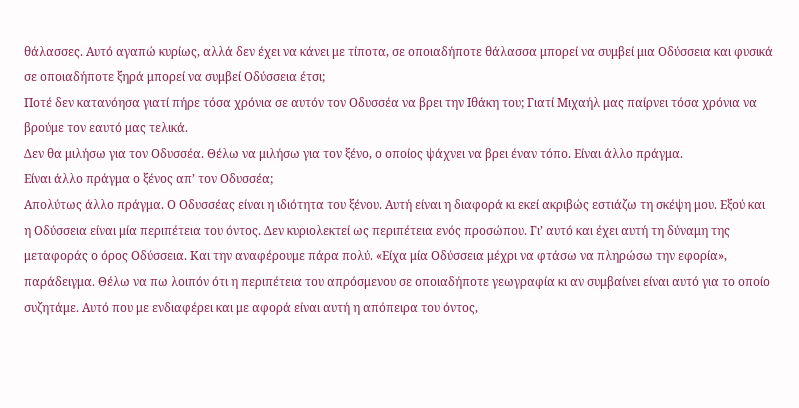θάλασσες. Αυτό αγαπώ κυρίως, αλλά δεν έχει να κάνει με τίποτα, σε οποιαδήποτε θάλασσα μπορεί να συμβεί μια Οδύσσεια και φυσικά σε οποιαδήποτε ξηρά μπορεί να συμβεί Οδύσσεια έτσι;
Ποτέ δεν κατανόησα γιατί πήρε τόσα χρόνια σε αυτόν τον Οδυσσέα να βρει την Ιθάκη του; Γιατί Μιχαήλ μας παίρνει τόσα χρόνια να βρούμε τον εαυτό μας τελικά.
Δεν θα μιλήσω για τον Οδυσσέα. Θέλω να μιλήσω για τον ξένο, ο οποίος ψάχνει να βρει έναν τόπο. Είναι άλλο πράγμα.
Είναι άλλο πράγμα ο ξένος απ’ τον Οδυσσέα;
Απολύτως άλλο πράγμα. Ο Οδυσσέας είναι η ιδιότητα του ξένου. Αυτή είναι η διαφορά κι εκεί ακριβώς εστιάζω τη σκέψη μου. Εξού και η Οδύσσεια είναι μία περιπέτεια του όντος. Δεν κυριολεκτεί ως περιπέτεια ενός προσώπου. Γι’ αυτό και έχει αυτή τη δύναμη της μεταφοράς ο όρος Οδύσσεια. Και την αναφέρουμε πάρα πολύ. «Είχα μία Οδύσσεια μέχρι να φτάσω να πληρώσω την εφορία», παράδειγμα. Θέλω να πω λοιπόν ότι η περιπέτεια του απρόσμενου σε οποιαδήποτε γεωγραφία κι αν συμβαίνει είναι αυτό για το οποίο συζητάμε. Αυτό που με ενδιαφέρει και με αφορά είναι αυτή η απόπειρα του όντος,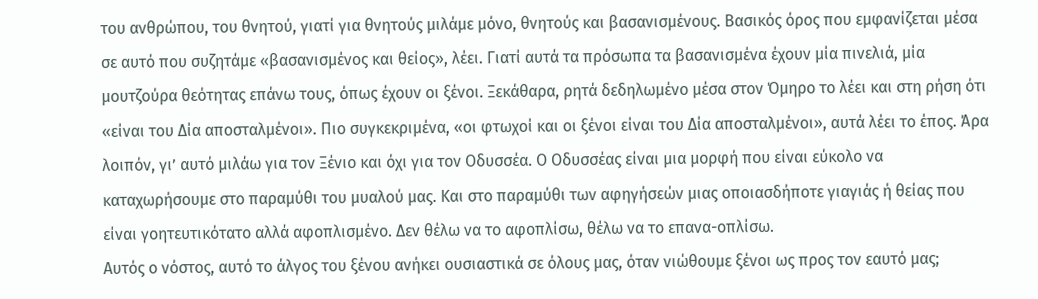του ανθρώπου, του θνητού, γιατί για θνητούς μιλάμε μόνο, θνητούς και βασανισμένους. Βασικός όρος που εμφανίζεται μέσα σε αυτό που συζητάμε «βασανισμένος και θείος», λέει. Γιατί αυτά τα πρόσωπα τα βασανισμένα έχουν μία πινελιά, μία μουτζούρα θεότητας επάνω τους, όπως έχουν οι ξένοι. Ξεκάθαρα, ρητά δεδηλωμένο μέσα στον Όμηρο το λέει και στη ρήση ότι «είναι του Δία αποσταλμένοι». Πιο συγκεκριμένα, «οι φτωχοί και οι ξένοι είναι του Δία αποσταλμένοι», αυτά λέει το έπος. Άρα λοιπόν, γι’ αυτό μιλάω για τον Ξένιο και όχι για τον Οδυσσέα. Ο Οδυσσέας είναι μια μορφή που είναι εύκολο να καταχωρήσουμε στο παραμύθι του μυαλού μας. Και στο παραμύθι των αφηγήσεών μιας οποιασδήποτε γιαγιάς ή θείας που είναι γοητευτικότατο αλλά αφοπλισμένο. Δεν θέλω να το αφοπλίσω, θέλω να το επανα-οπλίσω.
Αυτός ο νόστος, αυτό το άλγος του ξένου ανήκει ουσιαστικά σε όλους μας, όταν νιώθουμε ξένοι ως προς τον εαυτό μας;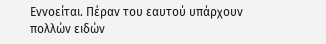Εννοείται. Πέραν του εαυτού υπάρχουν πολλών ειδών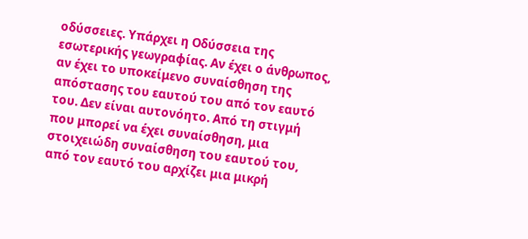οδύσσειες. Υπάρχει η Οδύσσεια της εσωτερικής γεωγραφίας. Αν έχει ο άνθρωπος, αν έχει το υποκείμενο συναίσθηση της απόστασης του εαυτού του από τον εαυτό του. Δεν είναι αυτονόητο. Από τη στιγμή που μπορεί να έχει συναίσθηση, μια στοιχειώδη συναίσθηση του εαυτού του, από τον εαυτό του αρχίζει μια μικρή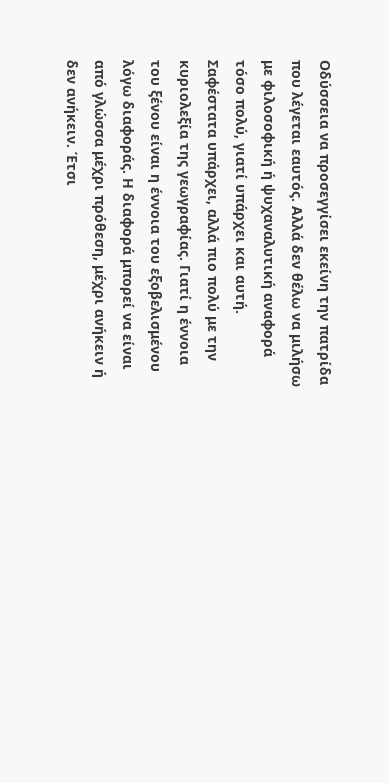Οδύσσεια να προσεγγίσει εκείνη την πατρίδα που λέγεται εαυτός. Αλλά δεν θέλω να μιλήσω με φιλοσοφική ή ψυχαναλυτική αναφορά τόσο πολύ, γιατί υπάρχει και αυτή. Σαφέστατα υπάρχει, αλλά πιο πολύ με την κυριολεξία της γεωγραφίας. Γιατί η έννοια του ξένου είναι η έννοια του εξοβελισμένου λόγω διαφοράς. Η διαφορά μπορεί να είναι από γλώσσα μέχρι πρόθεση, μέχρι ανήκειν ή δεν ανήκειν. Έτσι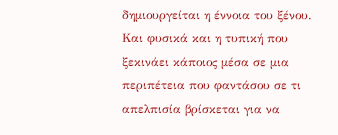δημιουργείται η έννοια του ξένου. Και φυσικά και η τυπική που ξεκινάει κάποιος μέσα σε μια περιπέτεια που φαντάσου σε τι απελπισία βρίσκεται για να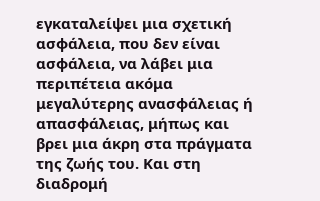εγκαταλείψει μια σχετική ασφάλεια, που δεν είναι ασφάλεια, να λάβει μια περιπέτεια ακόμα μεγαλύτερης ανασφάλειας ή απασφάλειας, μήπως και βρει μια άκρη στα πράγματα της ζωής του. Και στη διαδρομή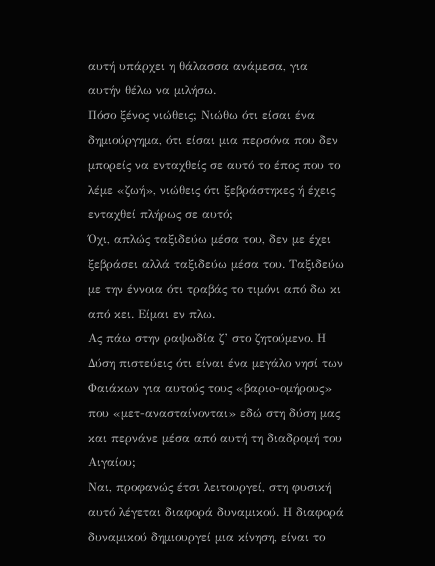αυτή υπάρχει η θάλασσα ανάμεσα, για αυτήν θέλω να μιλήσω.
Πόσο ξένος νιώθεις; Νιώθω ότι είσαι ένα δημιούργημα, ότι είσαι μια περσόνα που δεν μπορείς να ενταχθείς σε αυτό το έπος που το λέμε «ζωή», νιώθεις ότι ξεβράστηκες ή έχεις ενταχθεί πλήρως σε αυτό;
Όχι, απλώς ταξιδεύω μέσα του, δεν με έχει ξεβράσει αλλά ταξιδεύω μέσα του. Ταξιδεύω με την έννοια ότι τραβάς το τιμόνι από δω κι από κει. Είμαι εν πλω.
Ας πάω στην ραψωδία ζ’ στο ζητούμενο. Η Δύση πιστεύεις ότι είναι ένα μεγάλο νησί των Φαιάκων για αυτούς τους «βαριo-ομήρους» που «μετ-ανασταίνονται» εδώ στη δύση μας και περνάνε μέσα από αυτή τη διαδρομή του Αιγαίου;
Ναι, προφανώς έτσι λειτουργεί, στη φυσική αυτό λέγεται διαφορά δυναμικού. Η διαφορά δυναμικού δημιουργεί μια κίνηση, είναι το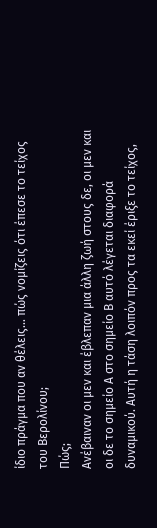ίδιο πράγμα που αν θέλεις… πώς νομίζεις ότι έπεσε το τείχος του Βερολίνου;
Πώς;
Ανέβαιναν οι μεν και έβλεπαν μια άλλη ζωή στους δε, οι μεν και οι δε το σημείο Α στο σημείο Β αυτό λέγεται διαφορά δυναμικού. Αυτή η τάση λοιπόν προς τα εκεί έριξε το τείχος,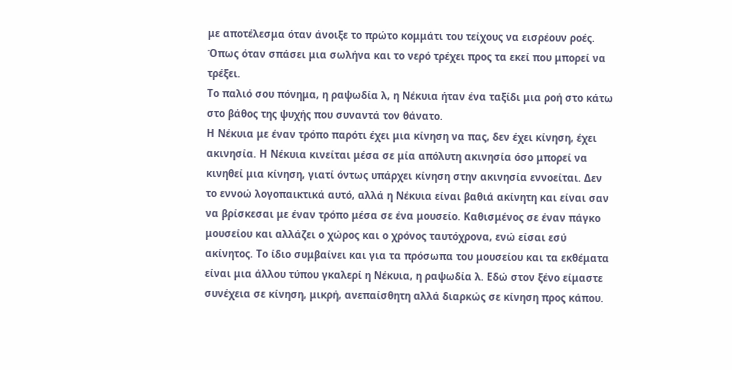με αποτέλεσμα όταν άνοιξε το πρώτο κομμάτι του τείχους να εισρέουν ροές. Όπως όταν σπάσει μια σωλήνα και το νερό τρέχει προς τα εκεί που μπορεί να τρέξει.
Το παλιό σου πόνημα, η ραψωδία λ, η Νέκυια ήταν ένα ταξίδι μια ροή στο κάτω στο βάθος της ψυχής που συναντά τον θάνατο.
Η Νέκυια με έναν τρόπο παρότι έχει μια κίνηση να πας, δεν έχει κίνηση, έχει ακινησία. Η Νέκυια κινείται μέσα σε μία απόλυτη ακινησία όσο μπορεί να κινηθεί μια κίνηση, γιατί όντως υπάρχει κίνηση στην ακινησία εννοείται. Δεν το εννοώ λογοπαικτικά αυτό, αλλά η Νέκυια είναι βαθιά ακίνητη και είναι σαν να βρίσκεσαι με έναν τρόπο μέσα σε ένα μουσείο. Καθισμένος σε έναν πάγκο μουσείου και αλλάζει ο χώρος και ο χρόνος ταυτόχρονα, ενώ είσαι εσύ ακίνητος. Το ίδιο συμβαίνει και για τα πρόσωπα του μουσείου και τα εκθέματα είναι μια άλλου τύπου γκαλερί η Νέκυια, η ραψωδία λ. Εδώ στον ξένο είμαστε συνέχεια σε κίνηση, μικρή, ανεπαίσθητη αλλά διαρκώς σε κίνηση προς κάπου.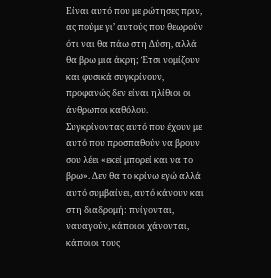Είναι αυτό που με ρώτησες πριν, ας πούμε γι’ αυτούς που θεωρούν ότι ναι θα πάω στη Δύση, αλλά θα βρω μια άκρη; Έτσι νομίζουν και φυσικά συγκρίνουν, προφανώς δεν είναι ηλίθιοι οι άνθρωποι καθόλου. Συγκρίνοντας αυτό που έχουν με αυτό που προσπαθούν να βρουν σου λέει «εκεί μπορεί και να το βρω». Δεν θα το κρίνω εγώ αλλά αυτό συμβαίνει, αυτό κάνουν και στη διαδρομή: πνίγονται, ναυαγούν, κάποιοι χάνονται, κάποιοι τους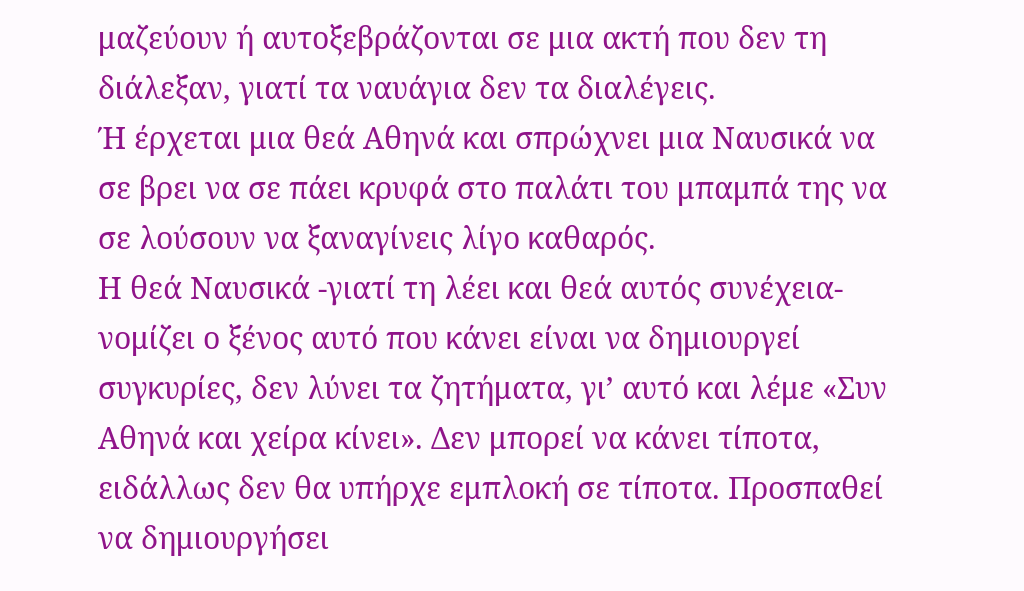μαζεύουν ή αυτοξεβράζονται σε μια ακτή που δεν τη διάλεξαν, γιατί τα ναυάγια δεν τα διαλέγεις.
Ή έρχεται μια θεά Αθηνά και σπρώχνει μια Ναυσικά να σε βρει να σε πάει κρυφά στο παλάτι του μπαμπά της να σε λούσουν να ξαναγίνεις λίγο καθαρός.
Η θεά Ναυσικά -γιατί τη λέει και θεά αυτός συνέχεια- νομίζει ο ξένος αυτό που κάνει είναι να δημιουργεί συγκυρίες, δεν λύνει τα ζητήματα, γι’ αυτό και λέμε «Συν Αθηνά και χείρα κίνει». Δεν μπορεί να κάνει τίποτα, ειδάλλως δεν θα υπήρχε εμπλοκή σε τίποτα. Προσπαθεί να δημιουργήσει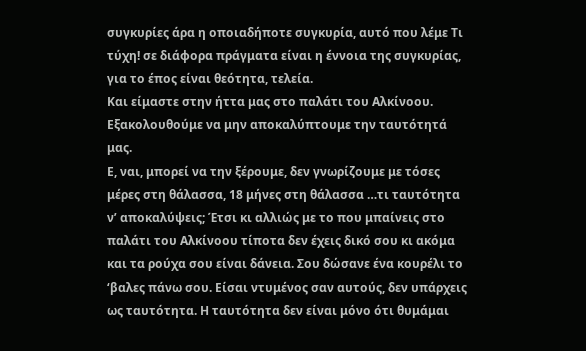συγκυρίες άρα η οποιαδήποτε συγκυρία, αυτό που λέμε Τι τύχη! σε διάφορα πράγματα είναι η έννοια της συγκυρίας, για το έπος είναι θεότητα, τελεία.
Και είμαστε στην ήττα μας στο παλάτι του Αλκίνοου. Εξακολουθούμε να μην αποκαλύπτουμε την ταυτότητά μας.
Ε, ναι, μπορεί να την ξέρουμε, δεν γνωρίζουμε με τόσες μέρες στη θάλασσα, 18 μήνες στη θάλασσα …τι ταυτότητα ν’ αποκαλύψεις; Έτσι κι αλλιώς με το που μπαίνεις στο παλάτι του Αλκίνοου τίποτα δεν έχεις δικό σου κι ακόμα και τα ρούχα σου είναι δάνεια. Σου δώσανε ένα κουρέλι το ‘βαλες πάνω σου. Είσαι ντυμένος σαν αυτούς, δεν υπάρχεις ως ταυτότητα. Η ταυτότητα δεν είναι μόνο ότι θυμάμαι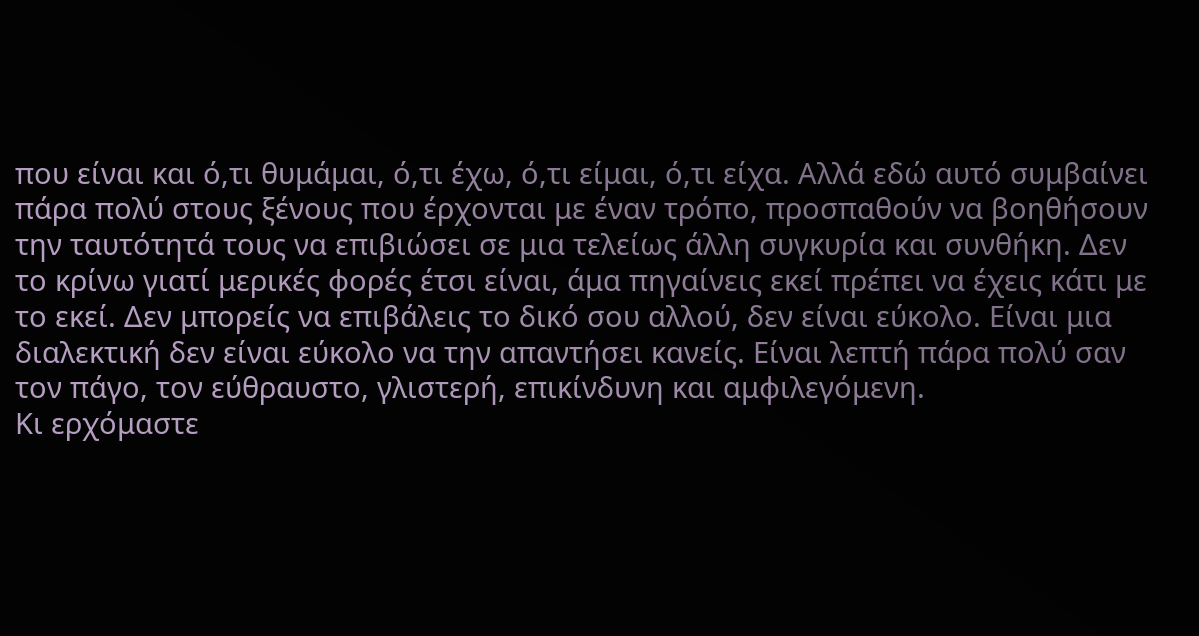που είναι και ό,τι θυμάμαι, ό,τι έχω, ό,τι είμαι, ό,τι είχα. Αλλά εδώ αυτό συμβαίνει πάρα πολύ στους ξένους που έρχονται με έναν τρόπο, προσπαθούν να βοηθήσουν την ταυτότητά τους να επιβιώσει σε μια τελείως άλλη συγκυρία και συνθήκη. Δεν το κρίνω γιατί μερικές φορές έτσι είναι, άμα πηγαίνεις εκεί πρέπει να έχεις κάτι με το εκεί. Δεν μπορείς να επιβάλεις το δικό σου αλλού, δεν είναι εύκολο. Είναι μια διαλεκτική δεν είναι εύκολο να την απαντήσει κανείς. Είναι λεπτή πάρα πολύ σαν τον πάγο, τον εύθραυστο, γλιστερή, επικίνδυνη και αμφιλεγόμενη.
Κι ερχόμαστε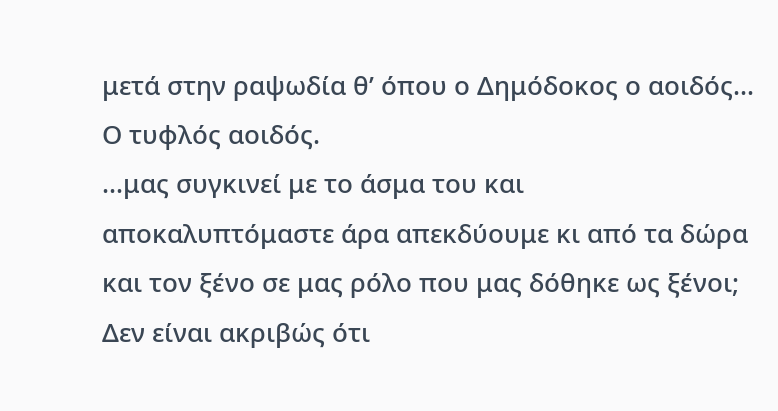μετά στην ραψωδία θ’ όπου ο Δημόδοκος ο αοιδός…
Ο τυφλός αοιδός.
…μας συγκινεί με το άσμα του και αποκαλυπτόμαστε άρα απεκδύουμε κι από τα δώρα και τον ξένο σε μας ρόλο που μας δόθηκε ως ξένοι;
Δεν είναι ακριβώς ότι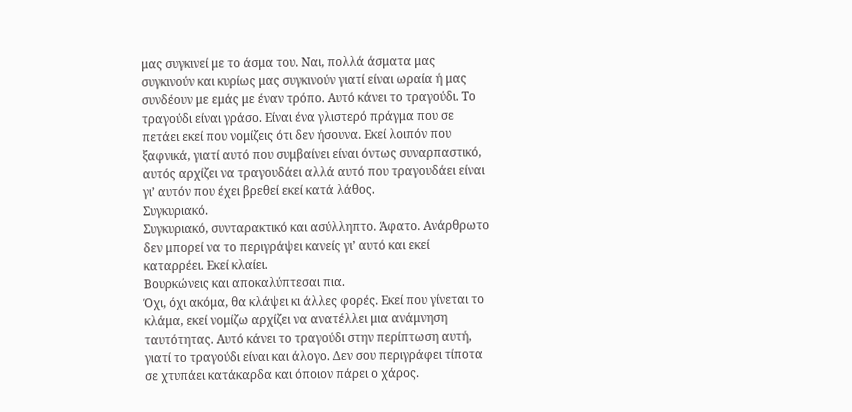μας συγκινεί με το άσμα του. Ναι, πολλά άσματα μας συγκινούν και κυρίως μας συγκινούν γιατί είναι ωραία ή μας συνδέουν με εμάς με έναν τρόπο. Αυτό κάνει το τραγούδι. Το τραγούδι είναι γράσο. Είναι ένα γλιστερό πράγμα που σε πετάει εκεί που νομίζεις ότι δεν ήσουνα. Εκεί λοιπόν που ξαφνικά, γιατί αυτό που συμβαίνει είναι όντως συναρπαστικό, αυτός αρχίζει να τραγουδάει αλλά αυτό που τραγουδάει είναι γι’ αυτόν που έχει βρεθεί εκεί κατά λάθος.
Συγκυριακό.
Συγκυριακό, συνταρακτικό και ασύλληπτο. Άφατο. Ανάρθρωτο δεν μπορεί να το περιγράψει κανείς γι’ αυτό και εκεί καταρρέει. Εκεί κλαίει.
Βουρκώνεις και αποκαλύπτεσαι πια.
Όχι, όχι ακόμα, θα κλάψει κι άλλες φορές. Εκεί που γίνεται το κλάμα, εκεί νομίζω αρχίζει να ανατέλλει μια ανάμνηση ταυτότητας. Αυτό κάνει το τραγούδι στην περίπτωση αυτή, γιατί το τραγούδι είναι και άλογο. Δεν σου περιγράφει τίποτα σε χτυπάει κατάκαρδα και όποιον πάρει ο χάρος.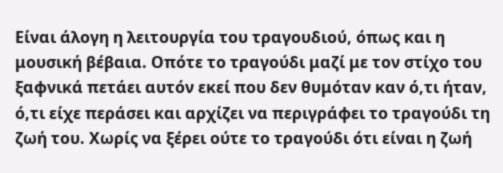Είναι άλογη η λειτουργία του τραγουδιού, όπως και η μουσική βέβαια. Οπότε το τραγούδι μαζί με τον στίχο του ξαφνικά πετάει αυτόν εκεί που δεν θυμόταν καν ό,τι ήταν, ό,τι είχε περάσει και αρχίζει να περιγράφει το τραγούδι τη ζωή του. Χωρίς να ξέρει ούτε το τραγούδι ότι είναι η ζωή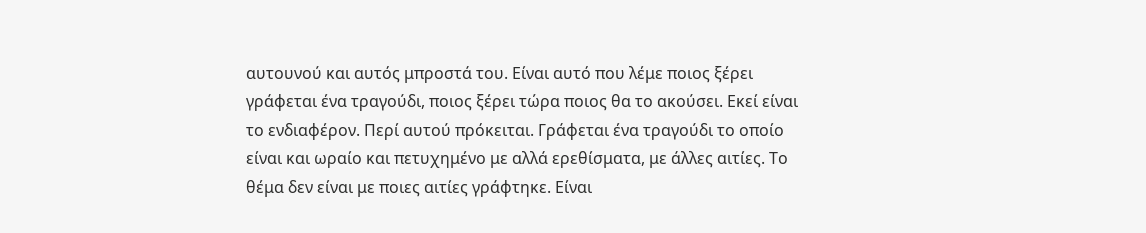αυτουνού και αυτός μπροστά του. Είναι αυτό που λέμε ποιος ξέρει γράφεται ένα τραγούδι, ποιος ξέρει τώρα ποιος θα το ακούσει. Εκεί είναι το ενδιαφέρον. Περί αυτού πρόκειται. Γράφεται ένα τραγούδι το οποίο είναι και ωραίο και πετυχημένο με αλλά ερεθίσματα, με άλλες αιτίες. Το θέμα δεν είναι με ποιες αιτίες γράφτηκε. Είναι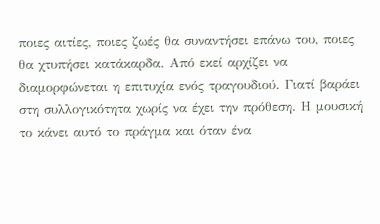ποιες αιτίες, ποιες ζωές θα συναντήσει επάνω του, ποιες θα χτυπήσει κατάκαρδα. Από εκεί αρχίζει να διαμορφώνεται η επιτυχία ενός τραγουδιού. Γιατί βαράει στη συλλογικότητα χωρίς να έχει την πρόθεση. Η μουσική το κάνει αυτό το πράγμα και όταν ένα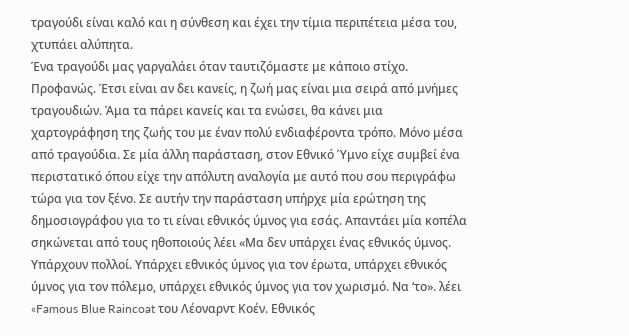τραγούδι είναι καλό και η σύνθεση και έχει την τίμια περιπέτεια μέσα του, χτυπάει αλύπητα.
Ένα τραγούδι μας γαργαλάει όταν ταυτιζόμαστε με κάποιο στίχο.
Προφανώς. Έτσι είναι αν δει κανείς, η ζωή μας είναι μια σειρά από μνήμες τραγουδιών. Άμα τα πάρει κανείς και τα ενώσει, θα κάνει μια χαρτογράφηση της ζωής του με έναν πολύ ενδιαφέροντα τρόπο. Μόνο μέσα από τραγούδια. Σε μία άλλη παράσταση, στον Εθνικό Ύμνο είχε συμβεί ένα περιστατικό όπου είχε την απόλυτη αναλογία με αυτό που σου περιγράφω τώρα για τον ξένο. Σε αυτήν την παράσταση υπήρχε μία ερώτηση της δημοσιογράφου για το τι είναι εθνικός ύμνος για εσάς. Απαντάει μία κοπέλα σηκώνεται από τους ηθοποιούς λέει «Μα δεν υπάρχει ένας εθνικός ύμνος. Υπάρχουν πολλοί. Υπάρχει εθνικός ύμνος για τον έρωτα, υπάρχει εθνικός ύμνος για τον πόλεμο, υπάρχει εθνικός ύμνος για τον χωρισμό. Να ‘το». λέει «Famous Blue Raincoat του Λέοναρντ Κοέν. Εθνικός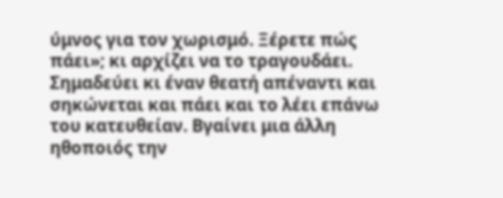ύμνος για τον χωρισμό. Ξέρετε πώς πάει»; κι αρχίζει να το τραγουδάει. Σημαδεύει κι έναν θεατή απέναντι και σηκώνεται και πάει και το λέει επάνω του κατευθείαν. Βγαίνει μια άλλη ηθοποιός την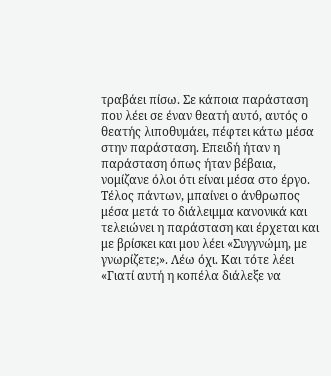τραβάει πίσω. Σε κάποια παράσταση που λέει σε έναν θεατή αυτό, αυτός ο θεατής λιποθυμάει, πέφτει κάτω μέσα στην παράσταση. Επειδή ήταν η παράσταση όπως ήταν βέβαια, νομίζανε όλοι ότι είναι μέσα στο έργο. Τέλος πάντων, μπαίνει ο άνθρωπος μέσα μετά το διάλειμμα κανονικά και τελειώνει η παράσταση και έρχεται και με βρίσκει και μου λέει «Συγγνώμη, με γνωρίζετε;». Λέω όχι. Και τότε λέει «Γιατί αυτή η κοπέλα διάλεξε να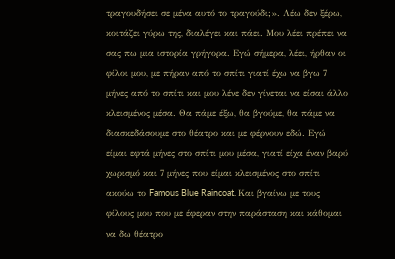τραγουδήσει σε μένα αυτό το τραγούδι;». Λέω δεν ξέρω, κοιτάζει γύρω της, διαλέγει και πάει. Μου λέει πρέπει να σας πω μια ιστορία γρήγορα. Εγώ σήμερα, λέει, ήρθαν οι φίλοι μου, με πήραν από το σπίτι γιατί έχω να βγω 7 μήνες από το σπίτι και μου λένε δεν γίνεται να είσαι άλλο κλεισμένος μέσα. Θα πάμε έξω, θα βγούμε, θα πάμε να διασκεδάσουμε στο θέατρο και με φέρνουν εδώ. Εγώ είμαι εφτά μήνες στο σπίτι μου μέσα, γιατί είχα έναν βαρύ χωρισμό και 7 μήνες που είμαι κλεισμένος στο σπίτι ακούω το Famous Blue Raincoat. Και βγαίνω με τους φίλους μου που με έφεραν στην παράσταση και κάθομαι να δω θέατρο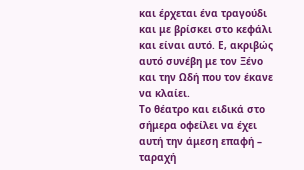και έρχεται ένα τραγούδι και με βρίσκει στο κεφάλι και είναι αυτό. Ε, ακριβώς αυτό συνέβη με τον Ξένο και την Ωδή που τον έκανε να κλαίει.
Το θέατρο και ειδικά στο σήμερα οφείλει να έχει αυτή την άμεση επαφή – ταραχή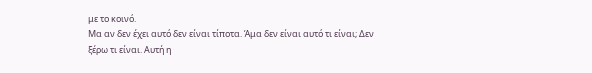με το κοινό.
Μα αν δεν έχει αυτό δεν είναι τίποτα. Άμα δεν είναι αυτό τι είναι; Δεν ξέρω τι είναι. Αυτή η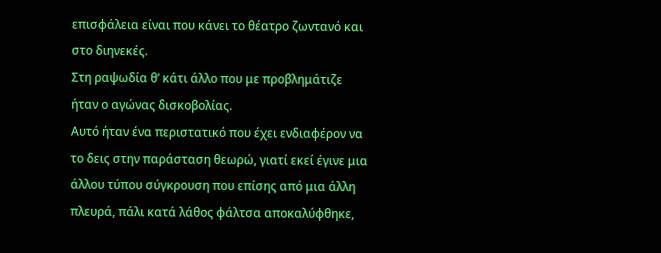επισφάλεια είναι που κάνει το θέατρο ζωντανό και στο διηνεκές.
Στη ραψωδία θ’ κάτι άλλο που με προβλημάτιζε ήταν ο αγώνας δισκοβολίας.
Αυτό ήταν ένα περιστατικό που έχει ενδιαφέρον να το δεις στην παράσταση θεωρώ, γιατί εκεί έγινε μια άλλου τύπου σύγκρουση που επίσης από μια άλλη πλευρά, πάλι κατά λάθος φάλτσα αποκαλύφθηκε,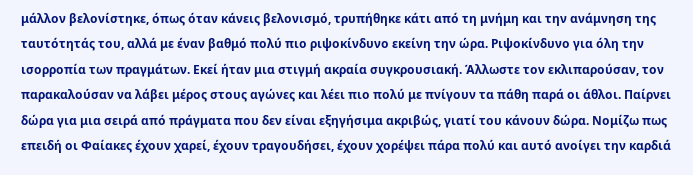μάλλον βελονίστηκε, όπως όταν κάνεις βελονισμό, τρυπήθηκε κάτι από τη μνήμη και την ανάμνηση της ταυτότητάς του, αλλά με έναν βαθμό πολύ πιο ριψοκίνδυνο εκείνη την ώρα. Ριψοκίνδυνο για όλη την ισορροπία των πραγμάτων. Εκεί ήταν μια στιγμή ακραία συγκρουσιακή. Άλλωστε τον εκλιπαρούσαν, τον παρακαλούσαν να λάβει μέρος στους αγώνες και λέει πιο πολύ με πνίγουν τα πάθη παρά οι άθλοι. Παίρνει δώρα για μια σειρά από πράγματα που δεν είναι εξηγήσιμα ακριβώς, γιατί του κάνουν δώρα. Νομίζω πως επειδή οι Φαίακες έχουν χαρεί, έχουν τραγουδήσει, έχουν χορέψει πάρα πολύ και αυτό ανοίγει την καρδιά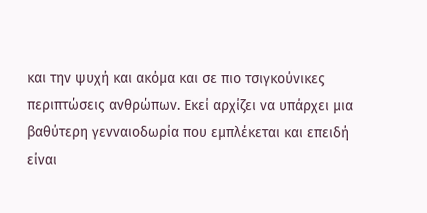και την ψυχή και ακόμα και σε πιο τσιγκούνικες περιπτώσεις ανθρώπων. Εκεί αρχίζει να υπάρχει μια βαθύτερη γενναιοδωρία που εμπλέκεται και επειδή είναι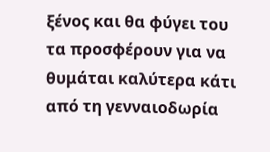ξένος και θα φύγει του τα προσφέρουν για να θυμάται καλύτερα κάτι από τη γενναιοδωρία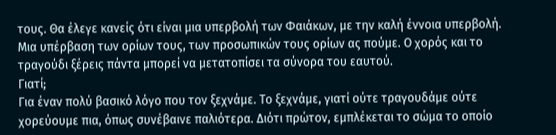τους. Θα έλεγε κανείς ότι είναι μια υπερβολή των Φαιάκων, με την καλή έννοια υπερβολή. Μια υπέρβαση των ορίων τους, των προσωπικών τους ορίων ας πούμε. Ο χορός και το τραγούδι ξέρεις πάντα μπορεί να μετατοπίσει τα σύνορα του εαυτού.
Γιατί;
Για έναν πολύ βασικό λόγο που τον ξεχνάμε. Το ξεχνάμε, γιατί ούτε τραγουδάμε ούτε χορεύουμε πια, όπως συνέβαινε παλιότερα. Διότι πρώτον, εμπλέκεται το σώμα το οποίο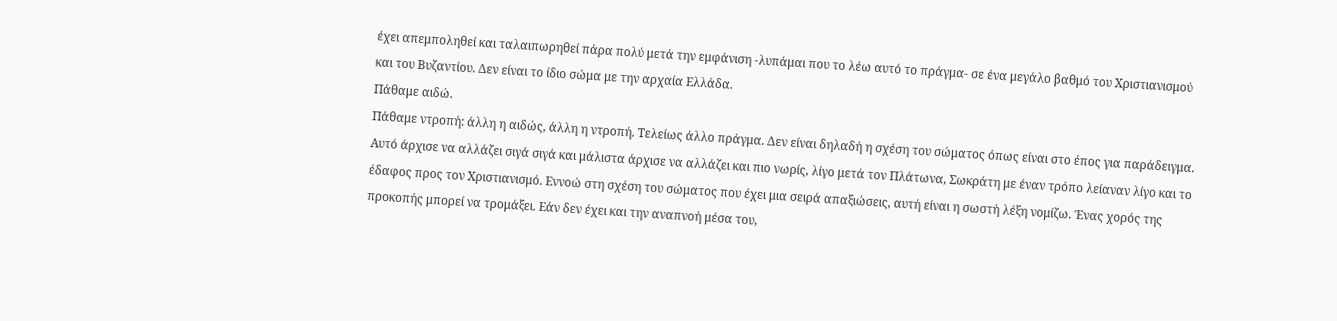έχει απεμποληθεί και ταλαιπωρηθεί πάρα πολύ μετά την εμφάνιση -λυπάμαι που το λέω αυτό το πράγμα- σε ένα μεγάλο βαθμό του Χριστιανισμού και του Βυζαντίου. Δεν είναι το ίδιο σώμα με την αρχαία Ελλάδα.
Πάθαμε αιδώ.
Πάθαμε ντροπή: άλλη η αιδώς, άλλη η ντροπή. Τελείως άλλο πράγμα. Δεν είναι δηλαδή η σχέση του σώματος όπως είναι στο έπος για παράδειγμα. Αυτό άρχισε να αλλάζει σιγά σιγά και μάλιστα άρχισε να αλλάζει και πιο νωρίς, λίγο μετά τον Πλάτωνα, Σωκράτη με έναν τρόπο λείαναν λίγο και το έδαφος προς τον Χριστιανισμό. Εννοώ στη σχέση του σώματος που έχει μια σειρά απαξιώσεις, αυτή είναι η σωστή λέξη νομίζω. Ένας χορός της προκοπής μπορεί να τρομάξει. Εάν δεν έχει και την αναπνοή μέσα του,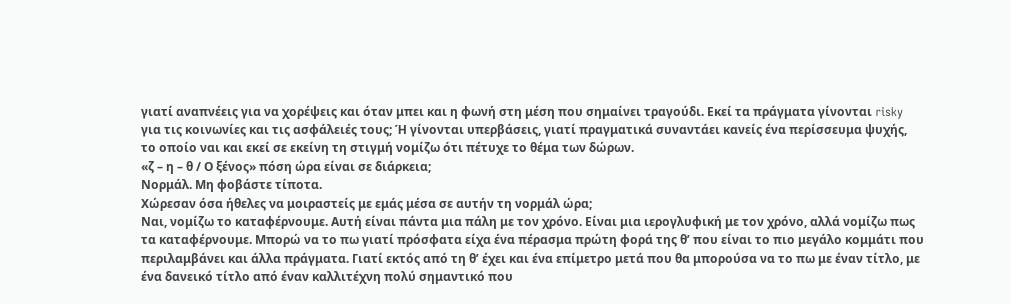γιατί αναπνέεις για να χορέψεις και όταν μπει και η φωνή στη μέση που σημαίνει τραγούδι. Εκεί τα πράγματα γίνονται risky για τις κοινωνίες και τις ασφάλειές τους; Ή γίνονται υπερβάσεις, γιατί πραγματικά συναντάει κανείς ένα περίσσευμα ψυχής, το οποίο ναι και εκεί σε εκείνη τη στιγμή νομίζω ότι πέτυχε το θέμα των δώρων.
«ζ – η – θ / Ο ξένος» πόση ώρα είναι σε διάρκεια;
Νορμάλ. Μη φοβάστε τίποτα.
Χώρεσαν όσα ήθελες να μοιραστείς με εμάς μέσα σε αυτήν τη νορμάλ ώρα;
Ναι, νομίζω το καταφέρνουμε. Αυτή είναι πάντα μια πάλη με τον χρόνο. Είναι μια ιερογλυφική με τον χρόνο, αλλά νομίζω πως τα καταφέρνουμε. Μπορώ να το πω γιατί πρόσφατα είχα ένα πέρασμα πρώτη φορά της θ’ που είναι το πιο μεγάλο κομμάτι που περιλαμβάνει και άλλα πράγματα. Γιατί εκτός από τη θ’ έχει και ένα επίμετρο μετά που θα μπορούσα να το πω με έναν τίτλο, με ένα δανεικό τίτλο από έναν καλλιτέχνη πολύ σημαντικό που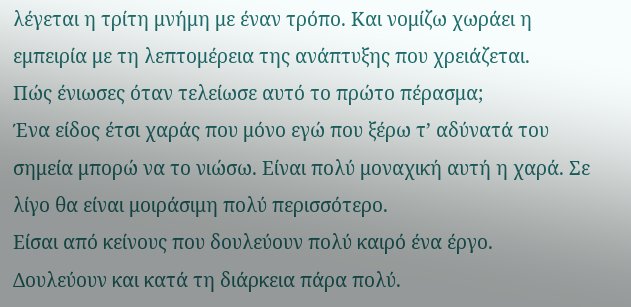λέγεται η τρίτη μνήμη με έναν τρόπο. Και νομίζω χωράει η εμπειρία με τη λεπτομέρεια της ανάπτυξης που χρειάζεται.
Πώς ένιωσες όταν τελείωσε αυτό το πρώτο πέρασμα;
Ένα είδος έτσι χαράς που μόνο εγώ που ξέρω τ’ αδύνατά του σημεία μπορώ να το νιώσω. Είναι πολύ μοναχική αυτή η χαρά. Σε λίγο θα είναι μοιράσιμη πολύ περισσότερο.
Είσαι από κείνους που δουλεύουν πολύ καιρό ένα έργο.
Δουλεύουν και κατά τη διάρκεια πάρα πολύ.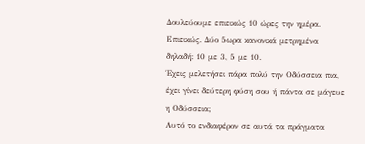Δουλεύουμε επιεικώς 10 ώρες την ημέρα. Επιεικώς. Δύο 5ωρα κανονικά μετρημένα δηλαδή: 10 με 3, 5 με 10.
Έχεις μελετήσει πάρα πολύ την Οδύσσεια πια, έχει γίνει δεύτερη φύση σου ή πάντα σε μάγευε η Οδύσσεια;
Αυτό το ενδιαφέρον σε αυτά τα πράγματα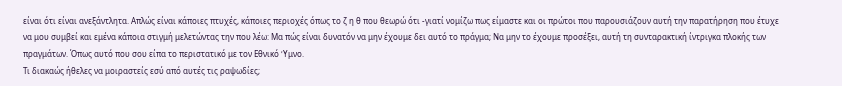είναι ότι είναι ανεξάντλητα. Απλώς είναι κάποιες πτυχές, κάποιες περιοχές όπως το ζ η θ που θεωρώ ότι -γιατί νομίζω πως είμαστε και οι πρώτοι που παρουσιάζουν αυτή την παρατήρηση που έτυχε να μου συμβεί και εμένα κάποια στιγμή μελετώντας την που λέω: Μα πώς είναι δυνατόν να μην έχουμε δει αυτό το πράγμα; Να μην το έχουμε προσέξει, αυτή τη συνταρακτική ίντριγκα πλοκής των πραγμάτων. Όπως αυτό που σου είπα το περιστατικό με τον Eθνικό ‘Yμνο.
Τι διακαώς ήθελες να μοιραστείς εσύ από αυτές τις ραψωδίες;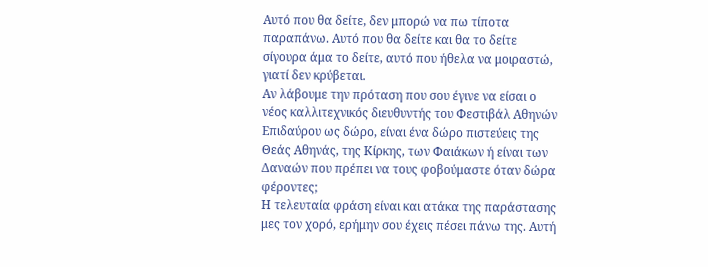Αυτό που θα δείτε, δεν μπορώ να πω τίποτα παραπάνω. Αυτό που θα δείτε και θα το δείτε σίγουρα άμα το δείτε, αυτό που ήθελα να μοιραστώ, γιατί δεν κρύβεται.
Αν λάβουμε την πρόταση που σου έγινε να είσαι ο νέος καλλιτεχνικός διευθυντής του Φεστιβάλ Αθηνών Επιδαύρου ως δώρο, είναι ένα δώρο πιστεύεις της Θεάς Αθηνάς, της Κίρκης, των Φαιάκων ή είναι των Δαναών που πρέπει να τους φοβούμαστε όταν δώρα φέροντες;
Η τελευταία φράση είναι και ατάκα της παράστασης μες τον χορό, ερήμην σου έχεις πέσει πάνω της. Αυτή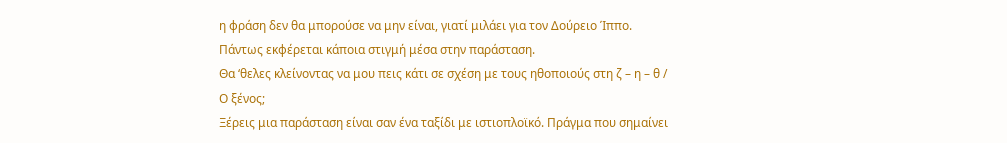η φράση δεν θα μπορούσε να μην είναι, γιατί μιλάει για τον Δούρειο Ίππο. Πάντως εκφέρεται κάποια στιγμή μέσα στην παράσταση.
Θα ‘θελες κλείνοντας να μου πεις κάτι σε σχέση με τους ηθοποιούς στη ζ – η – θ / Ο ξένος;
Ξέρεις μια παράσταση είναι σαν ένα ταξίδι με ιστιοπλοϊκό. Πράγμα που σημαίνει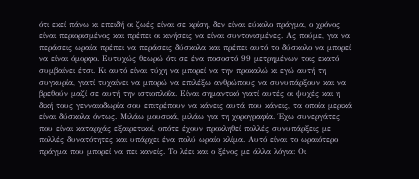ότι εκεί πάνω κι επειδή οι ζωές είναι σε κρίση, δεν είναι εύκολο πράγμα, ο χρόνος είναι περιορισμένος και πρέπει οι κινήσεις να είναι συντονισμένες. Ας πούμε, για να περάσεις ωραία πρέπει να περάσεις δύσκολα και πρέπει αυτό το δύσκολο να μπορεί να είναι όμορφο. Ευτυχώς θεωρώ ότι σε ένα ποσοστό 99 μετρημένων τοις εκατό συμβαίνει έτσι. Κι αυτό είναι τύχη να μπορεί να την προκαλώ κι εγώ αυτή τη συγκυρία, γιατί τυχαίνει να μπορώ να επιλέξω ανθρώπους να συνυπάρξουν και να βρεθούν μαζί σε αυτή την ιστιοπλοΐα. Είναι σημαντικό γιατί αυτές οι ψυχές και η δική τους γενναιοδωρία σου επιτρέπουν να κάνεις αυτά που κάνεις, τα οποία μερικά είναι δύσκολα όντως. Μιλάω μουσικά, μιλάω για τη χορογραφία. Έχω συνεργάτες που είναι καταρχάς εξαιρετικοί, οπότε έχουν προκληθεί πολλές συνυπάρξεις με πολλές δυνατότητες και υπάρχει ένα πολύ ωραίο κλίμα. Αυτό είναι το ωραιότερο πράγμα που μπορεί να πει κανείς. Το λέει και ο ξένος με άλλα λόγια: Οι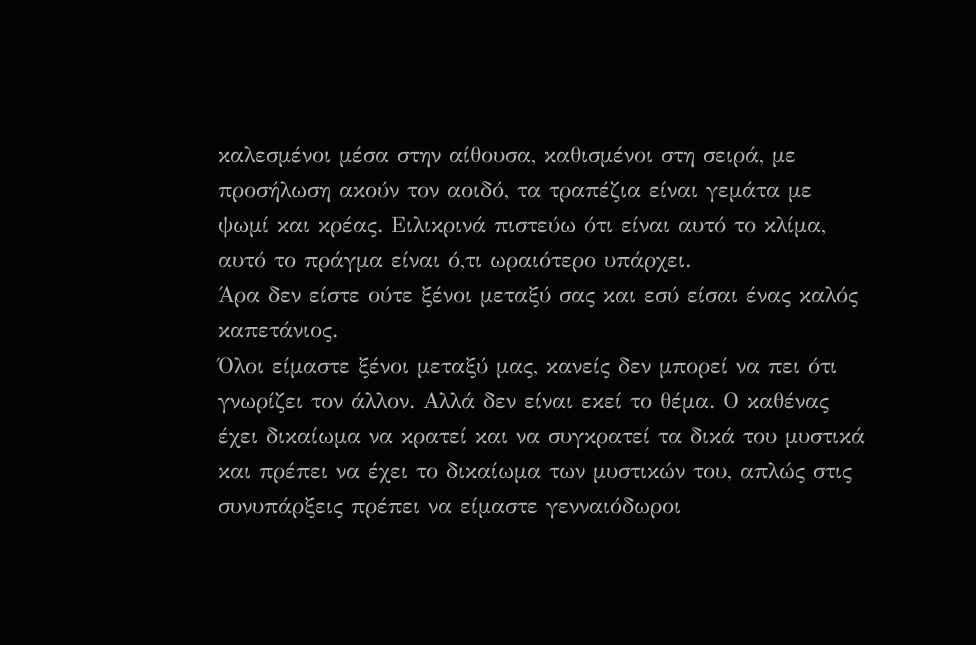καλεσμένοι μέσα στην αίθουσα, καθισμένοι στη σειρά, με προσήλωση ακούν τον αοιδό, τα τραπέζια είναι γεμάτα με ψωμί και κρέας. Ειλικρινά πιστεύω ότι είναι αυτό το κλίμα, αυτό το πράγμα είναι ό,τι ωραιότερο υπάρχει.
Άρα δεν είστε ούτε ξένοι μεταξύ σας και εσύ είσαι ένας καλός καπετάνιος.
Όλοι είμαστε ξένοι μεταξύ μας, κανείς δεν μπορεί να πει ότι γνωρίζει τον άλλον. Αλλά δεν είναι εκεί το θέμα. Ο καθένας έχει δικαίωμα να κρατεί και να συγκρατεί τα δικά του μυστικά και πρέπει να έχει το δικαίωμα των μυστικών του, απλώς στις συνυπάρξεις πρέπει να είμαστε γενναιόδωροι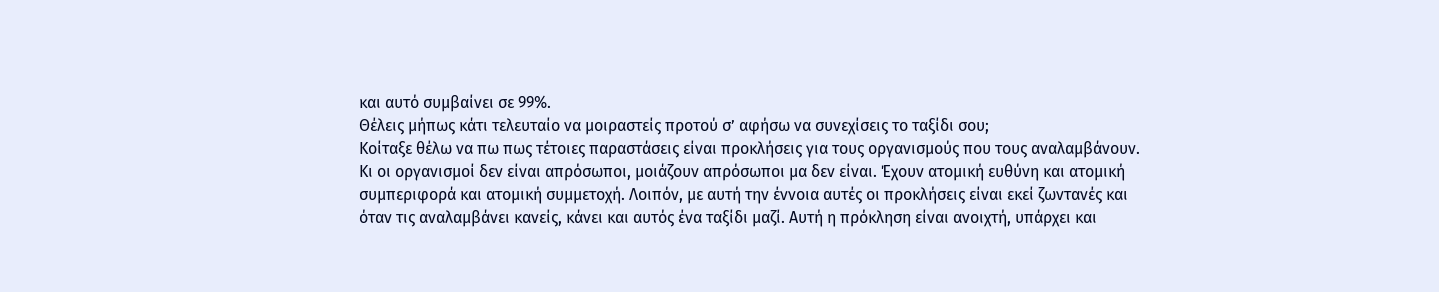και αυτό συμβαίνει σε 99%.
Θέλεις μήπως κάτι τελευταίο να μοιραστείς προτού σ’ αφήσω να συνεχίσεις το ταξίδι σου;
Κοίταξε θέλω να πω πως τέτοιες παραστάσεις είναι προκλήσεις για τους οργανισμούς που τους αναλαμβάνουν. Κι οι οργανισμοί δεν είναι απρόσωποι, μοιάζουν απρόσωποι μα δεν είναι. Έχουν ατομική ευθύνη και ατομική συμπεριφορά και ατομική συμμετοχή. Λοιπόν, με αυτή την έννοια αυτές οι προκλήσεις είναι εκεί ζωντανές και όταν τις αναλαμβάνει κανείς, κάνει και αυτός ένα ταξίδι μαζί. Αυτή η πρόκληση είναι ανοιχτή, υπάρχει και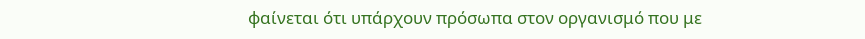φαίνεται ότι υπάρχουν πρόσωπα στον οργανισμό που με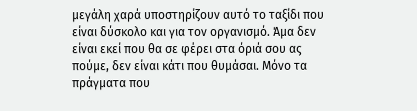μεγάλη χαρά υποστηρίζουν αυτό το ταξίδι που είναι δύσκολο και για τον οργανισμό. Άμα δεν είναι εκεί που θα σε φέρει στα όριά σου ας πούμε, δεν είναι κάτι που θυμάσαι. Μόνο τα πράγματα που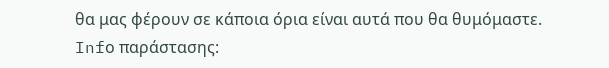θα μας φέρουν σε κάποια όρια είναι αυτά που θα θυμόμαστε.
Infο παράστασης: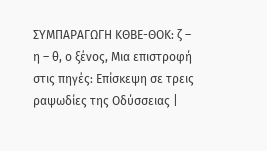ΣΥΜΠΑΡΑΓΩΓΗ ΚΘΒΕ-ΘΟΚ: ζ – η – θ, ο ξένος, Μια επιστροφή στις πηγές: Επίσκεψη σε τρεις ραψωδίες της Οδύσσειας |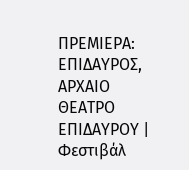ΠΡΕΜΙΕΡΑ: ΕΠΙΔΑΥΡΟΣ, ΑΡΧΑΙΟ ΘΕΑΤΡΟ ΕΠΙΔΑΥΡΟΥ | Φεστιβάλ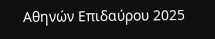Αθηνών Επιδαύρου 2025